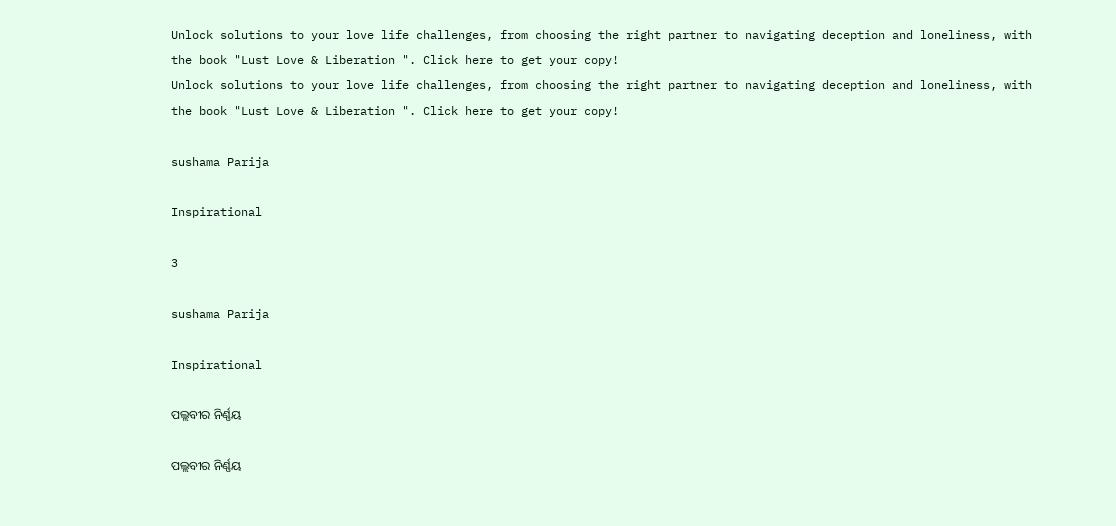Unlock solutions to your love life challenges, from choosing the right partner to navigating deception and loneliness, with the book "Lust Love & Liberation ". Click here to get your copy!
Unlock solutions to your love life challenges, from choosing the right partner to navigating deception and loneliness, with the book "Lust Love & Liberation ". Click here to get your copy!

sushama Parija

Inspirational

3

sushama Parija

Inspirational

ପଲ୍ଲବୀର ନିର୍ଣ୍ଣୟ

ପଲ୍ଲବୀର ନିର୍ଣ୍ଣୟ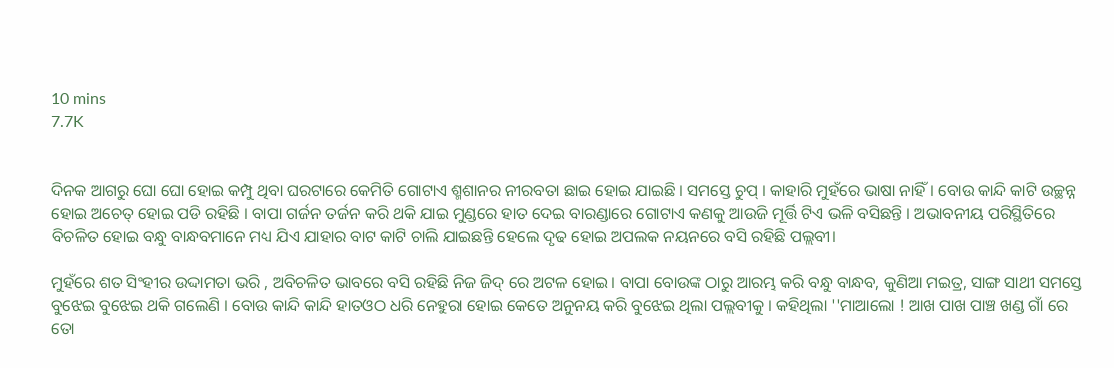10 mins
7.7K


ଦିନକ ଆଗରୁ ଘୋ ଘୋ ହୋଇ କମ୍ପୁ ଥିବା ଘରଟାରେ କେମିତି ଗୋଟାଏ ଶ୍ମଶାନର ନୀରବତା ଛାଇ ହୋଇ ଯାଇଛି । ସମସ୍ତେ ଚୁପ୍ । କାହାରି ମୁହଁରେ ଭାଷା ନାହିଁ। ବୋଉ କାନ୍ଦି କାଟି ଉଚ୍ଛନ୍ନ ହୋଇ ଅଚେତ୍ ହୋଇ ପଡି ରହିଛି । ବାପା ଗର୍ଜନ ତର୍ଜନ କରି ଥକି ଯାଇ ମୁଣ୍ଡରେ ହାତ ଦେଇ ବାରଣ୍ଡାରେ ଗୋଟାଏ କଣକୁ ଆଉଜି ମୂର୍ତ୍ତି ଟିଏ ଭଳି ବସିଛନ୍ତି । ଅଭାବନୀୟ ପରିସ୍ଥିତିରେ ବିଚଳିତ ହୋଇ ବନ୍ଧୁ ବାନ୍ଧବମାନେ ମଧ୍ୟ ଯିଏ ଯାହାର ବାଟ କାଟି ଚାଲି ଯାଇଛନ୍ତି ହେଲେ ଦୃଢ ହୋଇ ଅପଲକ ନୟନରେ ବସି ରହିଛି ପଲ୍ଲବୀ।

ମୁହଁରେ ଶତ ସିଂହୀର ଉଦ୍ଦାମତା ଭରି , ଅବିଚଳିତ ଭାବରେ ବସି ରହିଛି ନିଜ ଜିଦ୍ ରେ ଅଟଳ ହୋଇ। ବାପା ବୋଉଙ୍କ ଠାରୁ ଆରମ୍ଭ କରି ବନ୍ଧୁ ବାନ୍ଧବ, କୁଣିଆ ମଇତ୍ର, ସାଙ୍ଗ ସାଥୀ ସମସ୍ତେ ବୁଝେଇ ବୁଝେଇ ଥକି ଗଲେଣି । ବୋଉ କାନ୍ଦି କାନ୍ଦି ହାତଓଠ ଧରି ନେହୁରା ହୋଇ କେତେ ଅନୁନୟ କରି ବୁଝେଇ ଥିଲା ପଲ୍ଲବୀକୁ । କହିଥିଲା ''ମାଆଲୋ ! ଆଖ ପାଖ ପାଞ୍ଚ ଖଣ୍ଡ ଗାଁ ରେ ତୋ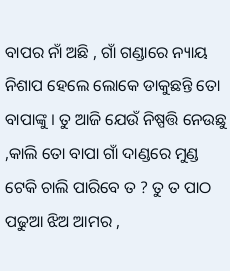ବାପର ନାଁ ଅଛି , ଗାଁ ଗଣ୍ଡାରେ ନ୍ୟାୟ ନିଶାପ ହେଲେ ଲୋକେ ଡାକୁଛନ୍ତି ତୋ ବାପାଙ୍କୁ । ତୁ ଆଜି ଯେଉଁ ନିଷ୍ପତ୍ତି ନେଉଛୁ ,କାଲି ତୋ ବାପା ଗାଁ ଦାଣ୍ଡରେ ମୁଣ୍ଡ ଟେକି ଚାଲି ପାରିବେ ତ ? ତୁ ତ ପାଠ ପଢୁଆ ଝିଅ ଆମର ,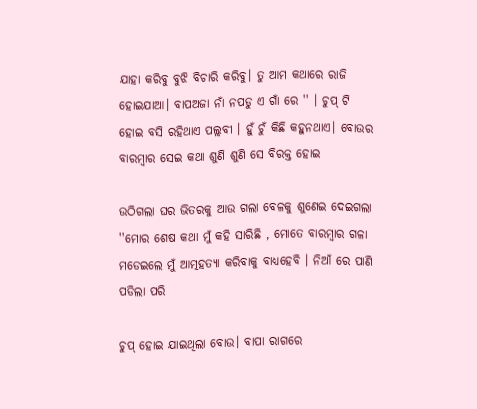ଯାହା କରିବୁ ବୁଝି ବିଚାରି କରିବୁ। ତୁ ଆମ କଥାରେ ରାଜି ହୋଇଯାଆ। ବାପଅଜା ନାଁ ନପଡୁ ଏ ଗାଁ ରେ '' । ଚୁପ୍ ଟି ହୋଇ ବସି ରହିଥାଏ ପଲ୍ଲବୀ । ହୁଁ ଚୁଁ କିଛି କହୁନଥାଏ। ବୋଉର ବାରମ୍ବାର ସେଇ କଥା ଶୁଣି ଶୁଣି ସେ ବିରକ୍ତ ହୋଇ

ଉଠିଗଲା ଘର ଭିତରକୁ ଆଉ ଗଲା ବେଳକୁ ଶୁଣେଇ ଦେଇଗଲା ''ମୋର ଶେଷ କଥା ମୁଁ କହି ସାରିଛି , ମୋତେ ବାରମ୍ବାର ଗଳା ମଡେଇଲେ ମୁଁ ଆତ୍ମହତ୍ୟା କରିବାକୁ ବାଧ୍ୟହେବି । ନିଆଁ ରେ ପାଣି ପଡିଲା ପରି

ଚୁପ୍ ହୋଇ ଯାଇଥିଲା ବୋଉ। ବାପା ରାଗରେ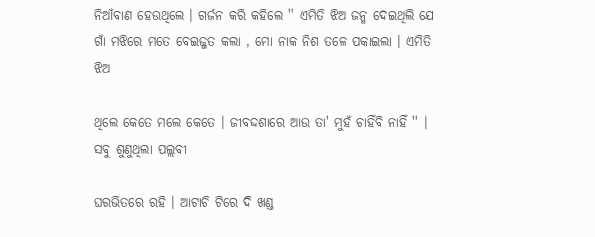ନିଆଁବାଣ ହେଉଥିଲେ । ଗର୍ଜନ କରି କହିଲେ '' ଏମିତି ଝିଅ ଜନ୍ମ ଦେଇଥିଲି ଯେ ଗାଁ ମଝିରେ ମତେ ବେଇଜ୍ଜତ କଲା , ମୋ ନାକ ନିଶ ତଳେ ପକାଇଲା । ଏମିତି ଝିଅ

ଥିଲେ କେତେ ମଲେ କେତେ । ଜୀବଦ୍ଦଶାରେ ଆଉ ତା' ମୁହଁ ଚାହିଁବି ନାହିଁ '' । ସବୁ ଶୁଣୁଥିଲା ପଲ୍ଲବୀ

ଘରଭିତରେ ରହି । ଆଟାଚି ଟିରେ ଦି ଖଣ୍ଡ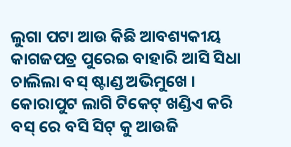ଲୁଗା ପଟା ଆଉ କିଛି ଆବଶ୍ୟକୀୟ କାଗଜପତ୍ର ପୁରେଇ ବାହାରି ଆସି ସିଧା ଚାଲିଲା ବସ୍ ଷ୍ଟାଣ୍ଡ ଅଭିମୁଖେ । କୋରାପୁଟ ଲାଗି ଟିକେଟ୍ ଖଣ୍ଡିଏ କରି ବସ୍ ରେ ବସି ସିଟ୍ କୁ ଆଉଜି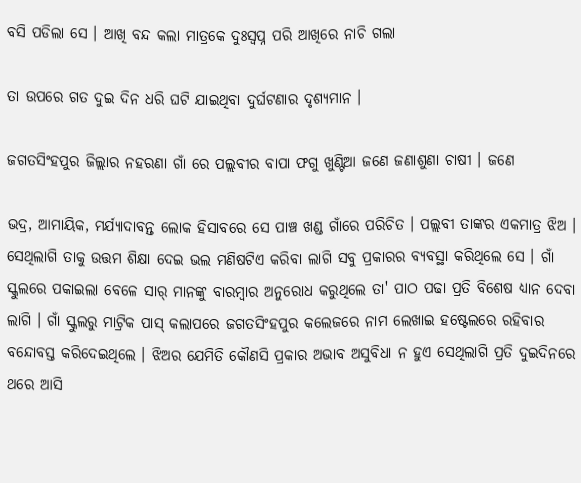ବସି ପଡିଲା ସେ । ଆଖି ବନ୍ଦ କଲା ମାତ୍ରକେ ଦୁଃସ୍ବପ୍ନ ପରି ଆଖିରେ ନାଚି ଗଲା

ତା ଉପରେ ଗତ ଦୁଇ ଦିନ ଧରି ଘଟି ଯାଇଥିବା ଦୁର୍ଘଟଣାର ଦୃଶ୍ୟମାନ ।

ଜଗତସିଂହପୁର ଜିଲ୍ଲାର ନହରଣା ଗାଁ ରେ ପଲ୍ଲବୀର ବାପା ଫଗୁ ଖୁଣ୍ଟିଆ ଜଣେ ଜଣାଶୁଣା ଚାଷୀ । ଜଣେ

ଭଦ୍ର, ଆମାୟିକ, ମର୍ଯ୍ୟାଦାବନ୍ତ ଲୋକ ହିସାବରେ ସେ ପାଞ୍ଚ ଖଣ୍ଡ ଗାଁରେ ପରିଚିତ । ପଲ୍ଲବୀ ତାଙ୍କର ଏକମାତ୍ର ଝିଅ । ସେଥିଲାଗି ତାକୁ ଉତ୍ତମ ଶିକ୍ଷା ଦେଇ ଭଲ ମଣିଷଟିଏ କରିବା ଲାଗି ସବୁ ପ୍ରକାରର ବ୍ୟବସ୍ଥା କରିଥିଲେ ସେ । ଗାଁ ସ୍କୁଲରେ ପକାଇଲା ବେଳେ ସାର୍ ମାନଙ୍କୁ ବାରମ୍ବାର ଅନୁରୋଧ କରୁଥିଲେ ତା' ପାଠ ପଢା ପ୍ରତି ବିଶେଷ ଧ୍ୟାନ ଦେବା ଲାଗି । ଗାଁ ସ୍କୁଲରୁ ମାଟ୍ରିକ ପାସ୍ କଲାପରେ ଜଗତସିଂହପୁର କଲେଜରେ ନାମ ଲେଖାଇ ହଷ୍ଟେଲରେ ରହିବାର ବନ୍ଦୋବସ୍ତ କରିଦେଇଥିଲେ । ଝିଅର ଯେମିତି କୌଣସି ପ୍ରକାର ଅଭାବ ଅସୁବିଧା ନ ହୁଏ ସେଥିଲାଗି ପ୍ରତି ଦୁଇଦିନରେ ଥରେ ଆସି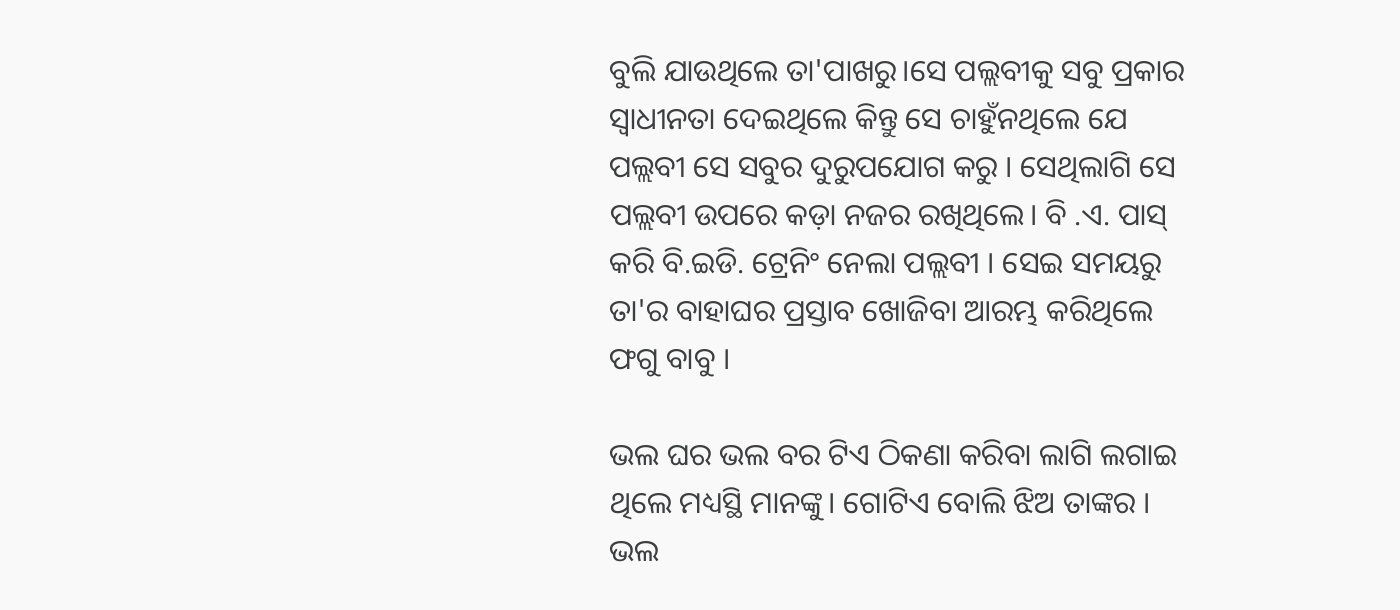ବୁଲି ଯାଉଥିଲେ ତା'ପାଖରୁ।ସେ ପଲ୍ଲବୀକୁ ସବୁ ପ୍ରକାର ସ୍ଵାଧୀନତା ଦେଇଥିଲେ କିନ୍ତୁ ସେ ଚାହୁଁନଥିଲେ ଯେ ପଲ୍ଲବୀ ସେ ସବୁର ଦୁରୁପଯୋଗ କରୁ । ସେଥିଲାଗି ସେ ପଲ୍ଲବୀ ଉପରେ କଡ଼ା ନଜର ରଖିଥିଲେ। ବି .ଏ. ପାସ୍ କରି ବି.ଇଡି. ଟ୍ରେନିଂ ନେଲା ପଲ୍ଲବୀ । ସେଇ ସମୟରୁ ତା'ର ବାହାଘର ପ୍ରସ୍ତାବ ଖୋଜିବା ଆରମ୍ଭ କରିଥିଲେ ଫଗୁ ବାବୁ ।

ଭଲ ଘର ଭଲ ବର ଟିଏ ଠିକଣା କରିବା ଲାଗି ଲଗାଇ ଥିଲେ ମଧ୍ୟସ୍ଥି ମାନଙ୍କୁ। ଗୋଟିଏ ବୋଲି ଝିଅ ତାଙ୍କର । ଭଲ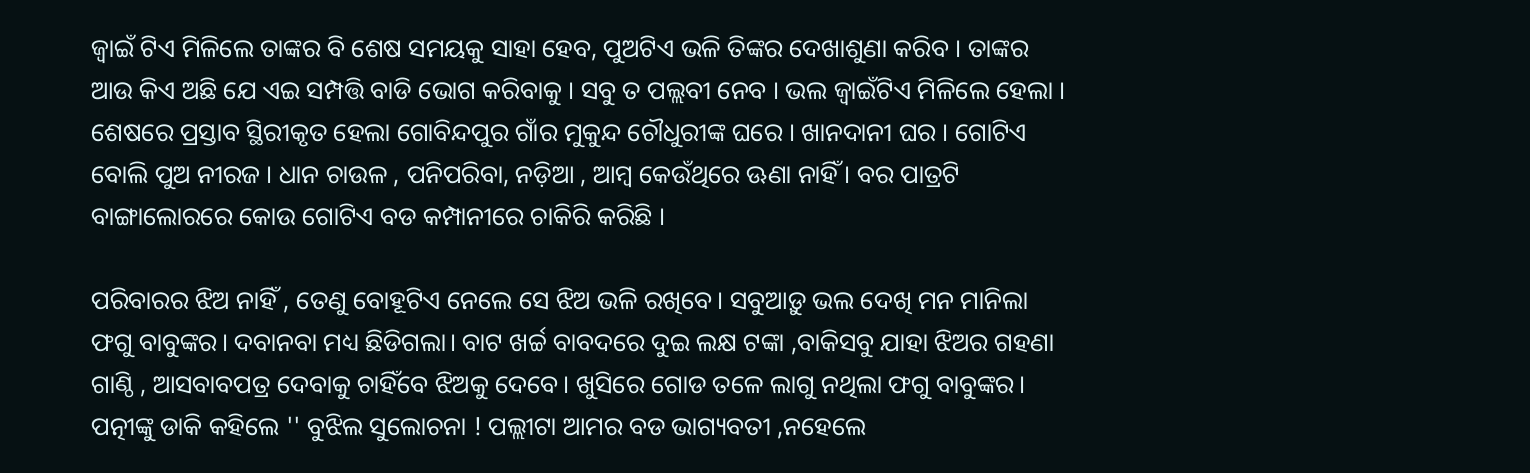ଜ୍ବାଇଁ ଟିଏ ମିଳିଲେ ତାଙ୍କର ବି ଶେଷ ସମୟକୁ ସାହା ହେବ, ପୁଅଟିଏ ଭଳି ତିଙ୍କର ଦେଖାଶୁଣା କରିବ । ତାଙ୍କର ଆଉ କିଏ ଅଛି ଯେ ଏଇ ସମ୍ପତ୍ତି ବାଡି ଭୋଗ କରିବାକୁ । ସବୁ ତ ପଲ୍ଲବୀ ନେବ । ଭଲ ଜ୍ୱାଇଁଟିଏ ମିଳିଲେ ହେଲା । ଶେଷରେ ପ୍ରସ୍ତାବ ସ୍ଥିରୀକୃତ ହେଲା ଗୋବିନ୍ଦପୁର ଗାଁର ମୁକୁନ୍ଦ ଚୌଧୁରୀଙ୍କ ଘରେ । ଖାନଦାନୀ ଘର । ଗୋଟିଏ ବୋଲି ପୁଅ ନୀରଜ । ଧାନ ଚାଉଳ , ପନିପରିବା, ନଡ଼ିଆ , ଆମ୍ବ କେଉଁଥିରେ ଊଣା ନାହିଁ । ବର ପାତ୍ରଟି ବାଙ୍ଗାଲୋରରେ କୋଉ ଗୋଟିଏ ବଡ କମ୍ପାନୀରେ ଚାକିରି କରିଛି ।

ପରିବାରର ଝିଅ ନାହିଁ , ତେଣୁ ବୋହୂଟିଏ ନେଲେ ସେ ଝିଅ ଭଳି ରଖିବେ। ସବୁଆଡ଼ୁ ଭଲ ଦେଖି ମନ ମାନିଲା ଫଗୁ ବାବୁଙ୍କର। ଦବାନବା ମଧ୍ୟ ଛିଡିଗଲା। ବାଟ ଖର୍ଚ୍ଚ ବାବଦରେ ଦୁଇ ଲକ୍ଷ ଟଙ୍କା ,ବାକିସବୁ ଯାହା ଝିଅର ଗହଣା ଗାଣ୍ଠି , ଆସବାବପତ୍ର ଦେବାକୁ ଚାହିଁବେ ଝିଅକୁ ଦେବେ। ଖୁସିରେ ଗୋଡ ତଳେ ଲାଗୁ ନଥିଲା ଫଗୁ ବାବୁଙ୍କର। ପତ୍ନୀଙ୍କୁ ଡାକି କହିଲେ '' ବୁଝିଲ ସୁଲୋଚନା ! ପଲ୍ଲୀଟା ଆମର ବଡ ଭାଗ୍ୟବତୀ ,ନହେଲେ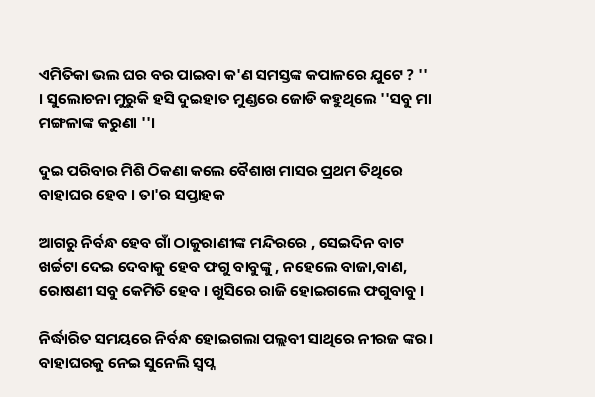ଏମିତିକା ଭଲ ଘର ବର ପାଇବା କ'ଣ ସମସ୍ତଙ୍କ କପାଳରେ ଯୁଟେ ? '' । ସୁଲୋଚନା ମୁରୁକି ହସି ଦୁଇହାତ ମୁଣ୍ଡରେ ଜୋଡି କହୁଥିଲେ ''ସବୁ ମା ମଙ୍ଗଳାଙ୍କ କରୁଣା ''।

ଦୁଇ ପରିବାର ମିଶି ଠିକଣା କଲେ ବୈଶାଖ ମାସର ପ୍ରଥମ ତିଥିରେ ବାହାଘର ହେବ । ତା'ର ସପ୍ତାହକ

ଆଗରୁ ନିର୍ବନ୍ଧ ହେବ ଗାଁ ଠାକୁରାଣୀଙ୍କ ମନ୍ଦିରରେ , ସେଇଦିନ ବାଟ ଖର୍ଚ୍ଚଟା ଦେଇ ଦେବାକୁ ହେବ ଫଗୁ ବାବୁଙ୍କୁ , ନହେଲେ ବାଜା,ବାଣ, ରୋଷଣୀ ସବୁ କେମିତି ହେବ । ଖୁସିରେ ରାଜି ହୋଇଗଲେ ଫଗୁବାବୁ ।

ନିର୍ଦ୍ଧାରିତ ସମୟରେ ନିର୍ବନ୍ଧ ହୋଇଗଲା ପଲ୍ଲବୀ ସାଥିରେ ନୀରଜ ଙ୍କର। ବାହାଘରକୁ ନେଇ ସୁନେଲି ସ୍ବପ୍ନ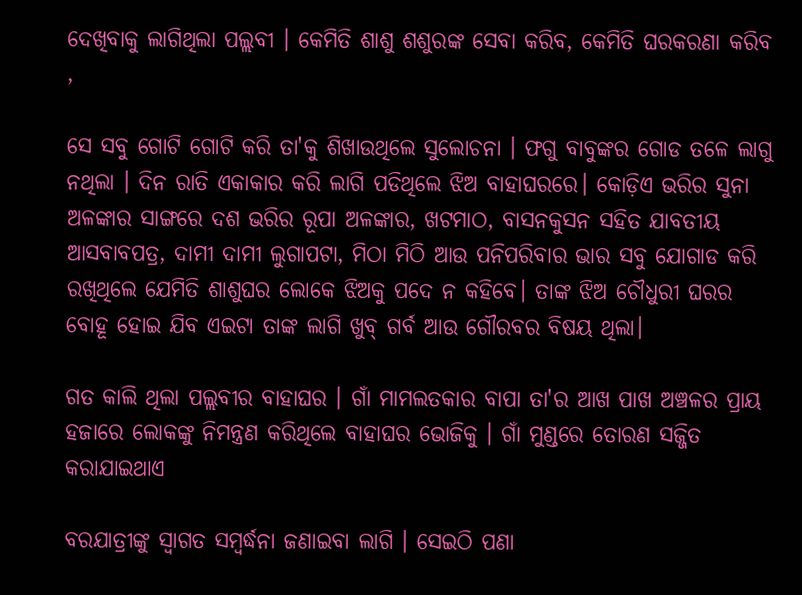ଦେଖିବାକୁ ଲାଗିଥିଲା ପଲ୍ଲବୀ । କେମିତି ଶାଶୁ ଶଶୁରଙ୍କ ସେବା କରିବ, କେମିତି ଘରକରଣା କରିବ ,

ସେ ସବୁ ଗୋଟି ଗୋଟି କରି ତା'କୁ ଶିଖାଉଥିଲେ ସୁଲୋଚନା । ଫଗୁ ବାବୁଙ୍କର ଗୋଡ ତଳେ ଲାଗୁ ନଥିଲା । ଦିନ ରାତି ଏକାକାର କରି ଲାଗି ପଡିଥିଲେ ଝିଅ ବାହାଘରରେ। କୋଡ଼ିଏ ଭରିର ସୁନା ଅଳଙ୍କାର ସାଙ୍ଗରେ ଦଶ ଭରିର ରୂପା ଅଳଙ୍କାର, ଖଟମାଠ, ବାସନକୁସନ ସହିତ ଯାବତୀୟ ଆସବାବପତ୍ର, ଦାମୀ ଦାମୀ ଲୁଗାପଟା, ମିଠା ମିଠି ଆଉ ପନିପରିବାର ଭାର ସବୁ ଯୋଗାଡ କରି ରଖିଥିଲେ ଯେମିତି ଶାଶୁଘର ଲୋକେ ଝିଅକୁ ପଦେ ନ କହିବେ। ତାଙ୍କ ଝିଅ ଚୌଧୁରୀ ଘରର ବୋହୂ ହୋଇ ଯିବ ଏଇଟା ତାଙ୍କ ଲାଗି ଖୁବ୍ ଗର୍ବ ଆଉ ଗୌରବର ବିଷୟ ଥିଲା।

ଗତ କାଲି ଥିଲା ପଲ୍ଲବୀର ବାହାଘର । ଗାଁ ମାମଲତକାର ବାପା ତା'ର ଆଖ ପାଖ ଅଞ୍ଚଳର ପ୍ରାୟ ହଜାରେ ଲୋକଙ୍କୁ ନିମନ୍ତ୍ରଣ କରିଥିଲେ ବାହାଘର ଭୋଜିକୁ । ଗାଁ ମୁଣ୍ଡରେ ତୋରଣ ସଜ୍ଜିତ କରାଯାଇଥାଏ

ବରଯାତ୍ରୀଙ୍କୁ ସ୍ବାଗତ ସମ୍ବର୍ଦ୍ଧନା ଜଣାଇବା ଲାଗି । ସେଇଠି ପଣା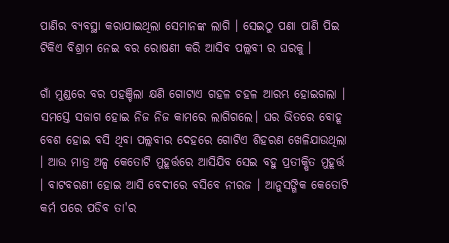ପାଣିର ବ୍ୟବସ୍ଥା କରାଯାଇଥିଲା ସେମାନଙ୍କ ଲାଗି । ସେଇଠୁ ପଣା ପାଣି ପିଇ ଟିକିଏ ବିଶ୍ରାମ ନେଇ ବର ରୋଷଣୀ କରି ଆସିବ ପଲ୍ଲବୀ ର ଘରକୁ ।

ଗାଁ ମୁଣ୍ଡରେ ବର ପହଞ୍ଚିଲା କ୍ଷଣି ଗୋଟାଏ ଗହଳ ଚହଳ ଆରମ୍ଭ ହୋଇଗଲା । ସମସ୍ତେ ସଜାଗ ହୋଇ ନିଜ ନିଜ କାମରେ ଲାଗିଗଲେ। ଘର ଭିତରେ ବୋହୂ ବେଶ ହୋଇ ବସି ଥିବା ପଲ୍ଲବୀର ଦେହରେ ଗୋଟିଏ ଶିହରଣ ଖେଳିଯାଉଥିଲା । ଆଉ ମାତ୍ର ଅଳ୍ପ କେତୋଟି ମୁହୂର୍ତ୍ତରେ ଆସିଯିବ ସେଇ ବହୁ ପ୍ରତୀକ୍ଷିତ ମୁହୂର୍ତ୍ତ । ବାଟବରଣୀ ହୋଇ ଆସି ବେଦୀରେ ବସିବେ ନୀରଜ । ଆନୁସଙ୍ଗିକ କେତୋଟି କର୍ମ ପରେ ପଡିବ ତା'ର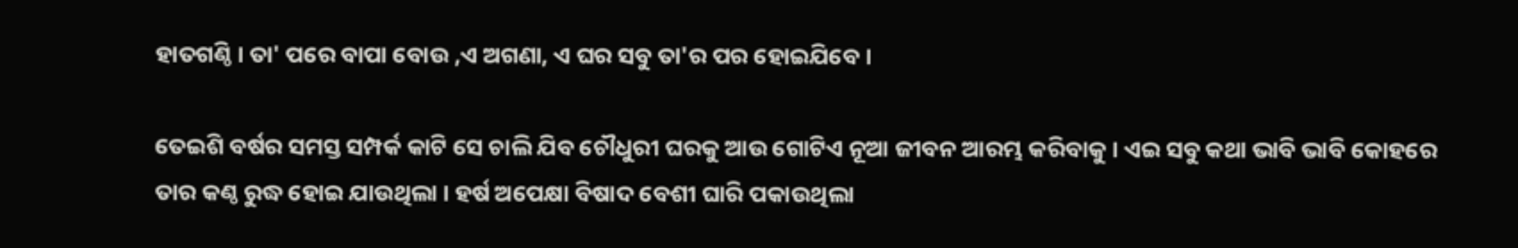ହାତଗଣ୍ଠି । ତା' ପରେ ବାପା ବୋଉ ,ଏ ଅଗଣା, ଏ ଘର ସବୁ ତା'ର ପର ହୋଇଯିବେ ।

ତେଇଶି ବର୍ଷର ସମସ୍ତ ସମ୍ପର୍କ କାଟି ସେ ଚାଲି ଯିବ ଚୌଧୁରୀ ଘରକୁ ଆଉ ଗୋଟିଏ ନୂଆ ଜୀବନ ଆରମ୍ଭ କରିବାକୁ । ଏଇ ସବୁ କଥା ଭାବି ଭାବି କୋହରେ ତାର କଣ୍ଠ ରୁଦ୍ଧ ହୋଇ ଯାଉଥିଲା । ହର୍ଷ ଅପେକ୍ଷା ବିଷାଦ ବେଶୀ ଘାରି ପକାଉଥିଲା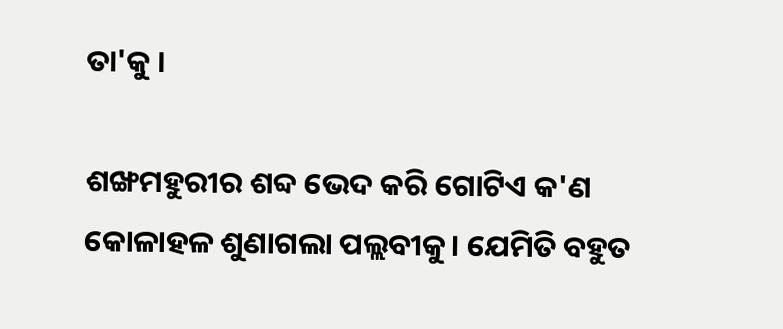ତା'କୁ ।

ଶଙ୍ଖମହୁରୀର ଶବ୍ଦ ଭେଦ କରି ଗୋଟିଏ କ'ଣ କୋଳାହଳ ଶୁଣାଗଲା ପଲ୍ଲବୀକୁ। ଯେମିତି ବହୁତ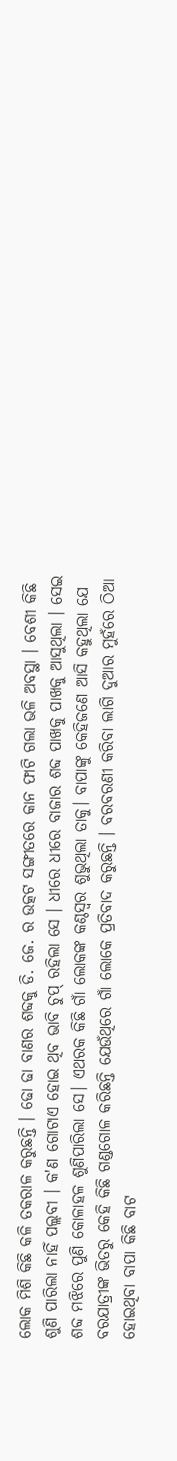ଲୋକ ମିଶି କିଛି କଳି ତକରାଳ କରୁଛନ୍ତି । ଢୋ ଢା ବାଣର ଶବ୍ଦକୁ ଡି. ଜେ. ର ଉତ୍କଟ ସଙ୍ଗୀତରେ କାନ ଫାଟି ଗଲା ଭଳି ଅବସ୍ଥା । ବେଶୀ କିଛି ଶୁଣି ପାରିଲା ନାହିଁ ପଲ୍ଲବୀ । କ'ଣ ଗୋଟାଏ ହୋଇ ଥିବ ଭାବି ଚୁପ୍ ରହିଲା ସେ । ଧୀରେ ଧୀରେ ବାଜାର ଶବ୍ଦ ପାଖକୁ ପାଖକୁ ଆସୁଥିଲା । ସେଇ ଶବ୍ଦ ମଝିରେ ପୁଣି କୋଳାହଳ ଶୁଣିପାରିଲା ସେ। ଏଥରକ କିଛି ଗାଁ ଲୋକଙ୍କ କଣ୍ଠସ୍ଵର ଶୁଭୁଥିଲା ତାକୁ। ବାପାଙ୍କୁ କେହିଜଣେ ଆସି କହୁଥିଲା ଯେ ବରଯାତ୍ରୀଙ୍କ ଭିତରୁ କେହି କିଛି ଗଣ୍ଡଗୋଳ କରିଛନ୍ତି ଯେଉଁଥିରେ ଗାଁ ଲୋକେ ପ୍ରତିବାଦ କରୁଛନ୍ତି । ବରବରଣୀ କରିବା ଲାଗି ଦୁଆର ମୁହଁରେ ଠିଆ ହୋଇଥିବା ବାପା କିଛି ବାଟ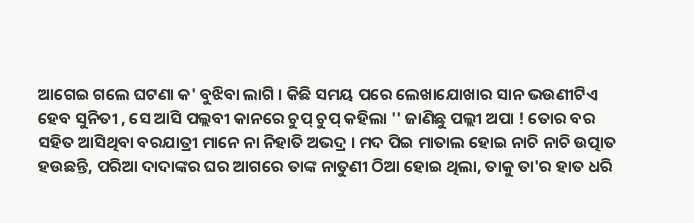ଆଗେଇ ଗଲେ ଘଟଣା କ' ବୁଝିବା ଲାଗି । କିଛି ସମୟ ପରେ ଲେଖାଯୋଖାର ସାନ ଭଉଣୀଟିଏ ହେବ ସୁନିତୀ , ସେ ଆସି ପଲ୍ଲବୀ କାନରେ ଚୁପ୍ ଚୁପ୍ କହିଲା '' ଜାଣିଛୁ ପଲ୍ଲୀ ଅପା ! ତୋର ବର ସହିତ ଆସିଥିବା ବରଯାତ୍ରୀ ମାନେ ନା ନିହାତି ଅଭଦ୍ର । ମଦ ପିଇ ମାତାଲ ହୋଇ ନାଚି ନାଚି ଉତ୍ପାତ ହଉଛନ୍ତି, ପରିଆ ଦାଦାଙ୍କର ଘର ଆଗରେ ତାଙ୍କ ନାତୁଣୀ ଠିଆ ହୋଇ ଥିଲା, ତାକୁ ତା'ର ହାତ ଧରି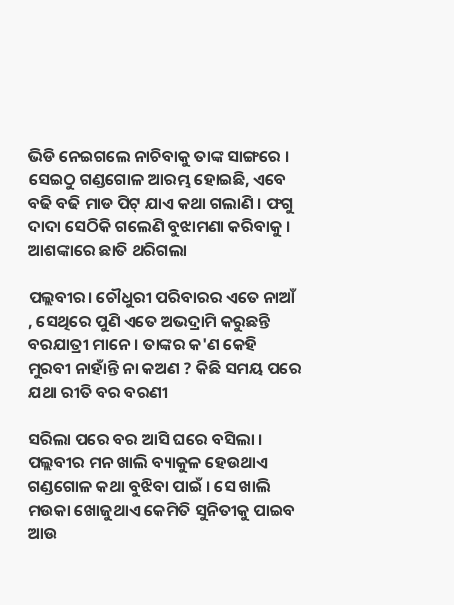ଭିଡି ନେଇଗଲେ ନାଚିବାକୁ ତାଙ୍କ ସାଙ୍ଗରେ । ସେଇଠୁ ଗଣ୍ଡଗୋଳ ଆରମ୍ଭ ହୋଇଛି, ଏବେ ବଢି ବଢି ମାଡ ପିଟ୍ ଯାଏ କଥା ଗଲାଣି । ଫଗୁ ଦାଦା ସେଠିକି ଗଲେଣି ବୁଝାମଣା କରିବାକୁ । ଆଶଙ୍କାରେ ଛାତି ଥରିଗଲା

ପଲ୍ଲବୀର। ଚୌଧୁରୀ ପରିବାରର ଏତେ ନାଆଁ , ସେଥିରେ ପୁଣି ଏତେ ଅଭଦ୍ରାମି କରୁଛନ୍ତି ବରଯାତ୍ରୀ ମାନେ । ତାଙ୍କର କ'ଣ କେହି ମୁରବୀ ନାହାଁନ୍ତି ନା କଅଣ ? କିଛି ସମୟ ପରେ ଯଥା ରୀତି ବର ବରଣୀ

ସରିଲା ପରେ ବର ଆସି ଘରେ ବସିଲା । ପଲ୍ଲବୀର ମନ ଖାଲି ବ୍ୟାକୁଳ ହେଉଥାଏ ଗଣ୍ଡଗୋଳ କଥା ବୁଝିବା ପାଇଁ । ସେ ଖାଲି ମଉକା ଖୋଜୁଥାଏ କେମିତି ସୁନିତୀକୁ ପାଇବ ଆଉ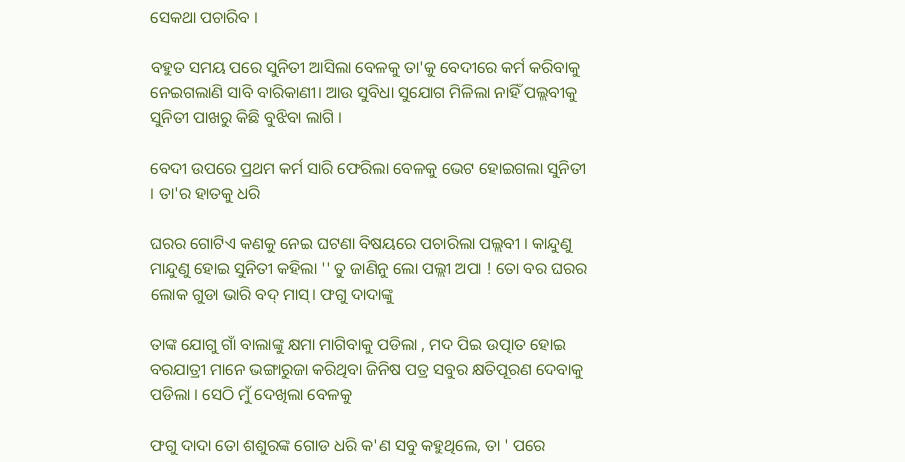ସେକଥା ପଚାରିବ ।

ବହୁତ ସମୟ ପରେ ସୁନିତୀ ଆସିଲା ବେଳକୁ ତା'କୁ ବେଦୀରେ କର୍ମ କରିବାକୁ ନେଇଗଲାଣି ସାବି ବାରିକାଣୀ। ଆଉ ସୁବିଧା ସୁଯୋଗ ମିଳିଲା ନାହିଁ ପଲ୍ଲବୀକୁ ସୁନିତୀ ପାଖରୁ କିଛି ବୁଝିବା ଲାଗି ।

ବେଦୀ ଉପରେ ପ୍ରଥମ କର୍ମ ସାରି ଫେରିଲା ବେଳକୁ ଭେଟ ହୋଇଗଲା ସୁନିତୀ । ତା'ର ହାତକୁ ଧରି

ଘରର ଗୋଟିଏ କଣକୁ ନେଇ ଘଟଣା ବିଷୟରେ ପଚାରିଲା ପଲ୍ଲବୀ । କାନ୍ଦୁଣୁ ମାନ୍ଦୁଣୁ ହୋଇ ସୁନିତୀ କହିଲା '' ତୁ ଜାଣିନୁ ଲୋ ପଲ୍ଲୀ ଅପା ! ତୋ ବର ଘରର ଲୋକ ଗୁଡା ଭାରି ବଦ୍ ମାସ୍। ଫଗୁ ଦାଦାଙ୍କୁ

ତାଙ୍କ ଯୋଗୁ ଗାଁ ବାଲାଙ୍କୁ କ୍ଷମା ମାଗିବାକୁ ପଡିଲା , ମଦ ପିଇ ଉତ୍ପାତ ହୋଇ ବରଯାତ୍ରୀ ମାନେ ଭଙ୍ଗାରୁଜା କରିଥିବା ଜିନିଷ ପତ୍ର ସବୁର କ୍ଷତିପୂରଣ ଦେବାକୁ ପଡିଲା । ସେଠି ମୁଁ ଦେଖିଲା ବେଳକୁ

ଫଗୁ ଦାଦା ତୋ ଶଶୁରଙ୍କ ଗୋଡ ଧରି କ'ଣ ସବୁ କହୁଥିଲେ, ତା ' ପରେ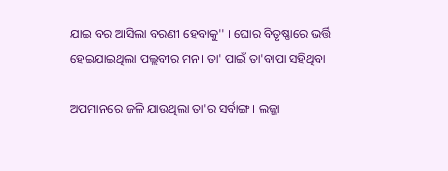ଯାଇ ବର ଆସିଲା ବରଣୀ ହେବାକୁ'' । ଘୋର ବିତୃଷ୍ଣାରେ ଭର୍ତ୍ତି ହେଇଯାଇଥିଲା ପଲ୍ଲବୀର ମନ। ତା' ପାଇଁ ତା'ବାପା ସହିଥିବା

ଅପମାନରେ ଜଳି ଯାଉଥିଲା ତା'ର ସର୍ବାଙ୍ଗ । ଲଜ୍ଜା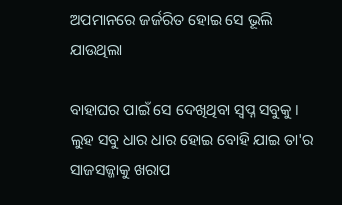ଅପମାନରେ ଜର୍ଜରିତ ହୋଇ ସେ ଭୂଲି ଯାଉଥିଲା

ବାହାଘର ପାଇଁ ସେ ଦେଖିଥିବା ସ୍ବପ୍ନ ସବୁକୁ । ଲୁହ ସବୁ ଧାର ଧାର ହୋଇ ବୋହି ଯାଇ ତା'ର ସାଜସଜ୍ଜାକୁ ଖରାପ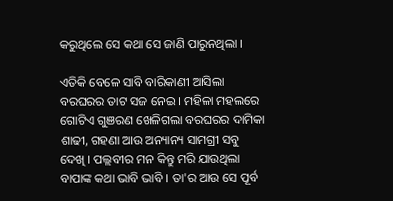କରୁଥିଲେ ସେ କଥା ସେ ଜାଣି ପାରୁନଥିଲା ।

ଏତିକି ବେଳେ ସାବି ବାରିକାଣୀ ଆସିଲା ବରଘରର ତାଟ ସଜ ନେଇ । ମହିଳା ମହଲରେ ଗୋଟିଏ ଗୁଞରଣ ଖେଳିଗଲା ବରଘରର ଦାମିକା ଶାଢୀ, ଗହଣା ଆଉ ଅନ୍ୟାନ୍ୟ ସାମଗ୍ରୀ ସବୁ ଦେଖି । ପଲ୍ଲବୀର ମନ କିନ୍ତୁ ମରି ଯାଉଥିଲା ବାପାଙ୍କ କଥା ଭାବି ଭାବି । ତା'ର ଆଉ ସେ ପୂର୍ବ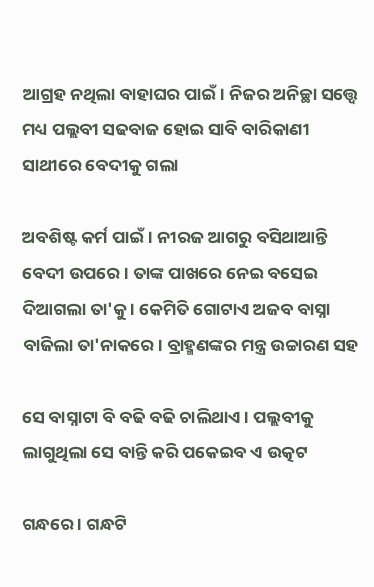ଆଗ୍ରହ ନଥିଲା ବାହାଘର ପାଇଁ। ନିଜର ଅନିଚ୍ଛା ସତ୍ତ୍ବେ ମଧ୍ୟ ପଲ୍ଲବୀ ସଢବାଜ ହୋଇ ସାବି ବାରିକାଣୀ ସାଥୀରେ ବେଦୀକୁ ଗଲା

ଅବଶିଷ୍ଟ କର୍ମ ପାଇଁ। ନୀରଜ ଆଗରୁ ବସିଥାଆନ୍ତି ବେଦୀ ଉପରେ । ତାଙ୍କ ପାଖରେ ନେଇ ବସେଇ ଦିଆଗଲା ତା'କୁ । କେମିତି ଗୋଟାଏ ଅଜବ ବାସ୍ନା ବାଜିଲା ତା'ନାକରେ । ବ୍ରାହ୍ମଣଙ୍କର ମନ୍ତ୍ର ଉଚ୍ଚାରଣ ସହ

ସେ ବାସ୍ନାଟା ବି ବଢି ବଢି ଚାଲିଥାଏ । ପଲ୍ଲବୀକୁ ଲାଗୁଥିଲା ସେ ବାନ୍ତି କରି ପକେଇବ ଏ ଉତ୍କଟ

ଗନ୍ଧରେ । ଗନ୍ଧଟି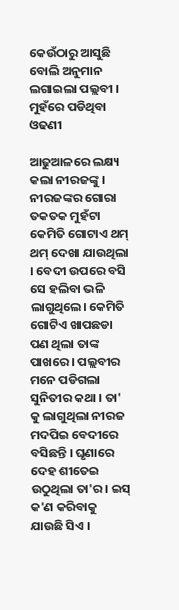କେଉଁଠାରୁ ଆସୁଛି ବୋଲି ଅନୁମାନ ଲଗାଇଲା ପଲ୍ଲବୀ । ମୁହଁରେ ପଡିଥିବା ଓଢଣୀ

ଆଢୁଆଳରେ ଲକ୍ଷ୍ୟ କଲା ନୀରଜଙ୍କୁ । ନୀରଜଙ୍କର ଗୋରା ତକତକ ମୁହଁଟା କେମିତି ଗୋଟାଏ ଥମ୍ ଥମ୍ ଦେଖା ଯାଉଥିଲା । ବେଦୀ ଉପରେ ବସି ସେ ହଲିବା ଭଳି ଲାଗୁଥିଲେ। କେମିତି ଗୋଟିଏ ଖାପଛଡା ପଣ ଥିଲା ତାଙ୍କ ପାଖରେ । ପଲ୍ଲବୀର ମନେ ପଡିଗଲା ସୁନିତୀର କଥା । ତା' କୁ ଲାଗୁଥିଲା ନୀରଜ ମଦପିଇ ବେଦୀରେ ବସିଛନ୍ତି । ଘୃଣାରେ ଦେହ ଶୀତେଇ ଉଠୁଥିଲା ତା'ର । ଇସ୍ କ'ଣ କରିବାକୁ ଯାଉଛି ସିଏ ।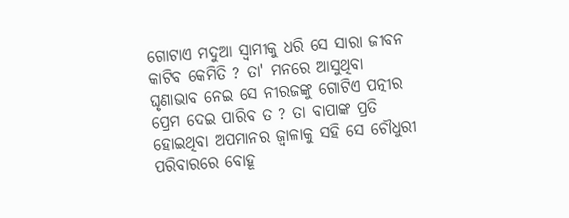ଗୋଟାଏ ମଦୁଆ ସ୍ଵାମୀକୁ ଧରି ସେ ସାରା ଜୀବନ କାଟିବ କେମିତି ? ତା' ମନରେ ଆସୁଥିବା ଘୃଣାଭାବ ନେଇ ସେ ନୀରଜଙ୍କୁ ଗୋଟିଏ ପତ୍ନୀର ପ୍ରେମ ଦେଇ ପାରିବ ତ ? ତା ବାପାଙ୍କ ପ୍ରତି ହୋଇଥିବା ଅପମାନର ଜ୍ୱାଳାକୁ ସହି ସେ ଚୌଧୁରୀ ପରିବାରରେ ବୋହୂ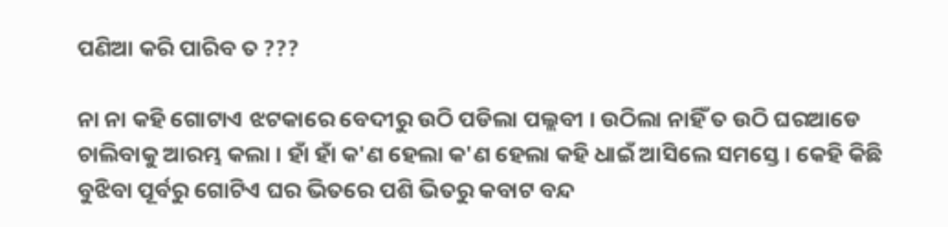ପଣିଆ କରି ପାରିବ ତ ???

ନା ନା କହି ଗୋଟାଏ ଝଟକାରେ ବେଦୀରୁ ଉଠି ପଡିଲା ପଲ୍ଲବୀ । ଉଠିଲା ନାହିଁ ତ ଉଠି ଘରଆଡେ ଚାଲିବାକୁ ଆରମ୍ଭ କଲା । ହାଁ ହାଁ କ'ଣ ହେଲା କ'ଣ ହେଲା କହି ଧାଇଁ ଆସିଲେ ସମସ୍ତେ । କେହି କିଛି ବୁଝିବା ପୂର୍ବରୁ ଗୋଟିଏ ଘର ଭିତରେ ପଶି ଭିତରୁ କବାଟ ବନ୍ଦ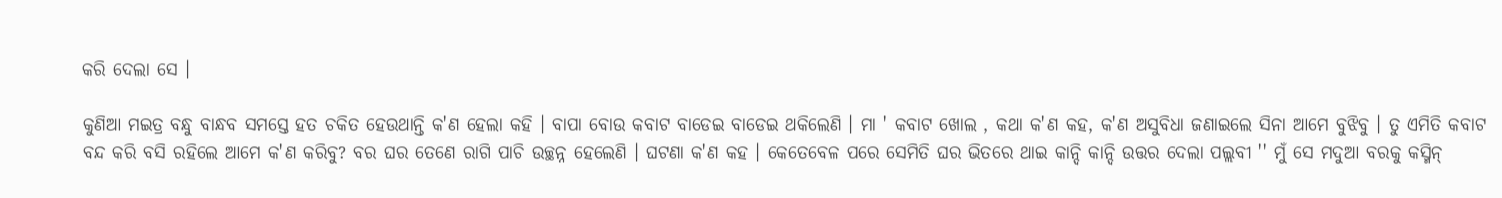କରି ଦେଲା ସେ ।

କୁଣିଆ ମଇତ୍ର ବନ୍ଧୁ ବାନ୍ଧବ ସମସ୍ତେ ହତ ଚକିତ ହେଉଥାନ୍ତି କ'ଣ ହେଲା କହି । ବାପା ବୋଉ କବାଟ ବାଡେଇ ବାଡେଇ ଥକିଲେଣି । ମା ' କବାଟ ଖୋଲ , କଥା କ'ଣ କହ, କ'ଣ ଅସୁବିଧା ଜଣାଇଲେ ସିନା ଆମେ ବୁଝିବୁ । ତୁ ଏମିତି କବାଟ ବନ୍ଦ କରି ବସି ରହିଲେ ଆମେ କ'ଣ କରିବୁ? ବର ଘର ତେଣେ ରାଗି ପାଚି ଉଚ୍ଛନ୍ନ ହେଲେଣି । ଘଟଣା କ'ଣ କହ । କେତେବେଳ ପରେ ସେମିତି ଘର ଭିତରେ ଥାଇ କାନ୍ଦି କାନ୍ଦି ଉତ୍ତର ଦେଲା ପଲ୍ଲବୀ '' ମୁଁ ସେ ମଦୁଆ ବରକୁ କସ୍ମିନ୍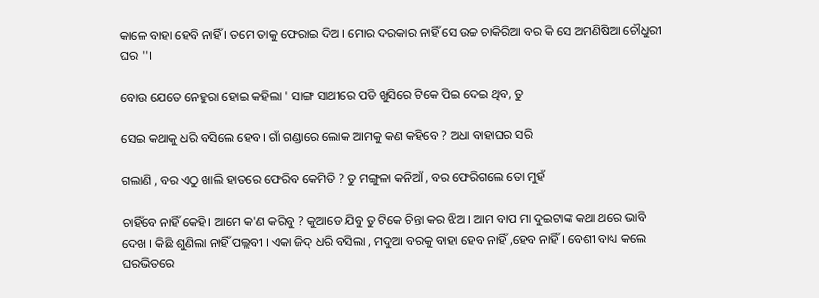କାଳେ ବାହା ହେବି ନାହିଁ । ତମେ ତାକୁ ଫେରାଇ ଦିଅ । ମୋର ଦରକାର ନାହିଁ ସେ ଉଚ୍ଚ ଚାକିରିଆ ବର କି ସେ ଅମଣିଷିଆ ଚୌଧୁରୀ ଘର ''।

ବୋଉ ଯେତେ ନେହୁରା ହୋଇ କହିଲା ' ସାଙ୍ଗ ସାଥୀରେ ପଡି ଖୁସିରେ ଟିକେ ପିଇ ଦେଇ ଥିବ, ତୁ

ସେଇ କଥାକୁ ଧରି ବସିଲେ ହେବ। ଗାଁ ଗଣ୍ଡାରେ ଲୋକ ଆମକୁ କଣ କହିବେ ? ଅଧା ବାହାଘର ସରି

ଗଲାଣି , ବର ଏଠୁ ଖାଲି ହାତରେ ଫେରିବ କେମିତି ? ତୁ ମଙ୍ଗୁଳା କନିଆଁ , ବର ଫେରିଗଲେ ତୋ ମୁହଁ

ଚାହିଁବେ ନାହିଁ କେହି। ଆମେ କ'ଣ କରିବୁ ? କୁଆଡେ ଯିବୁ ତୁ ଟିକେ ଚିନ୍ତା କର ଝିଅ । ଆମ ବାପ ମା ଦୁଇଟାଙ୍କ କଥା ଥରେ ଭାବି ଦେଖ । କିଛି ଶୁଣିଲା ନାହିଁ ପଲ୍ଲବୀ । ଏକା ଜିଦ୍ ଧରି ବସିଲା , ମଦୁଆ ବରକୁ ବାହା ହେବ ନାହିଁ ,ହେବ ନାହିଁ । ବେଶୀ ବାଧ୍ୟ କଲେ ଘରଭିତରେ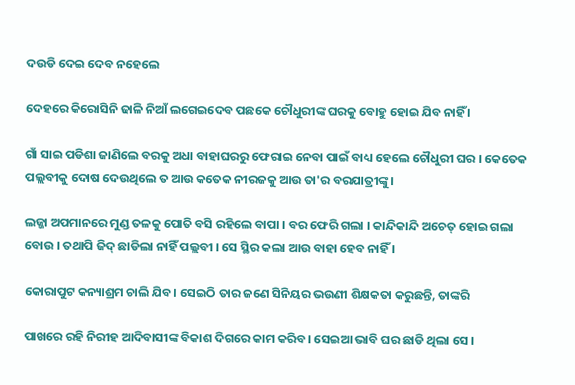ଦଉଡି ଦେଇ ଦେବ ନହେଲେ

ଦେହରେ କିରୋସିନି ଢାଳି ନିଆଁ ଲଗେଇଦେବ ପଛକେ ଚୌଧୁରୀଙ୍କ ଘରକୁ ବୋହୁ ହୋଇ ଯିବ ନାହିଁ ।

ଗାଁ ସାଇ ପଡିଶା ଜାଣିଲେ ବରକୁ ଅଧା ବାହାଘରରୁ ଫେରାଇ ନେବା ପାଇଁ ବାଧ୍ୟ ହେଲେ ଚୌଧୁରୀ ଘର । କେତେକ ପଲ୍ଲବୀକୁ ଦୋଷ ଦେଉଥିଲେ ତ ଆଉ କତେକ ନୀରଜକୁ ଆଉ ତା'ର ବରଯାତ୍ରୀଙ୍କୁ।

ଲଜ୍ଜା ଅପମାନରେ ମୁଣ୍ଡ ତଳକୁ ପୋତି ବସି ରହିଲେ ବାପା । ବର ଫେରି ଗଲା । କାନ୍ଦିକାନ୍ଦି ଅଚେତ୍ ହୋଇ ଗଲା ବୋଉ । ତଥାପି ଜିଦ୍ ଛାଡିଲା ନାହିଁ ପଲ୍ଲବୀ । ସେ ସ୍ଥିର କଲା ଆଉ ବାହା ହେବ ନାହିଁ ।

କୋରାପୁଟ କନ୍ୟାଶ୍ରମ ଚାଲି ଯିବ। ସେଇଠି ତାର ଜଣେ ସିନିୟର ଭଉଣୀ ଶିକ୍ଷକତା କରୁଛନ୍ତି, ତାଙ୍କରି

ପାଖରେ ରହି ନିରୀହ ଆଦିବାସୀଙ୍କ ବିକାଶ ଦିଗରେ କାମ କରିବ। ସେଇଆ ଭାବି ଘର ଛାଡି ଥିଲା ସେ ।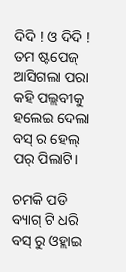ଦିଦି ! ଓ ଦିଦି ! ତମ ଷ୍ଟପେଜ୍ ଆସିଗଲା ପରା କହି ପଲ୍ଲବୀକୁ ହଲେଇ ଦେଲା ବସ୍ ର ହେଲ୍ ପର୍ ପିଲାଟି।

ଚମକି ପଡି ବ୍ୟାଗ୍ ଟି ଧରି ବସ୍ ରୁ ଓହ୍ଲାଇ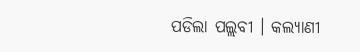ପଡିଲା ପଲ୍ଲବୀ । କଲ୍ୟାଣୀ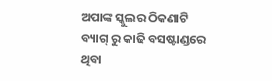ଅପାଙ୍କ ସ୍କୁଲର ଠିକଣାଟି ବ୍ୟାଗ୍ ରୁ କାଢି ବସଷ୍ଟାଣ୍ଡରେ ଥିବା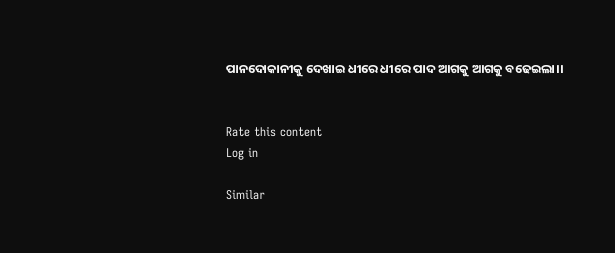ପାନଦୋକାନୀକୁ ଦେଖାଇ ଧୀରେ ଧୀରେ ପାଦ ଆଗକୁ ଆଗକୁ ବଢେଇଲା।।


Rate this content
Log in

Similar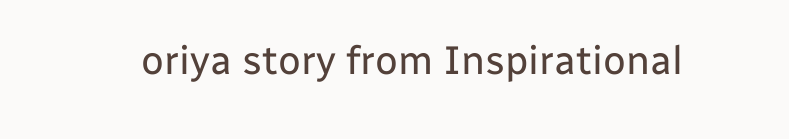oriya story from Inspirational